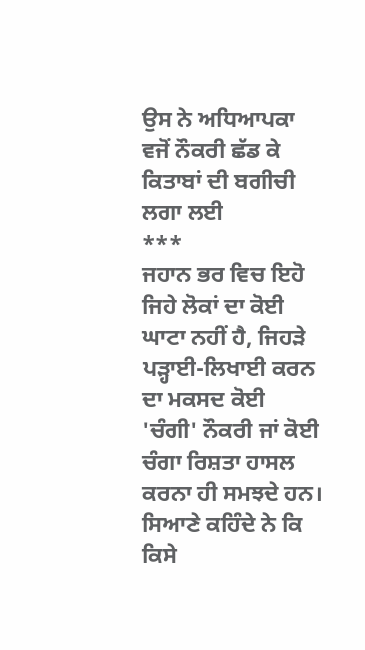ਉਸ ਨੇ ਅਧਿਆਪਕਾ ਵਜੋਂ ਨੌਕਰੀ ਛੱਡ ਕੇ
ਕਿਤਾਬਾਂ ਦੀ ਬਗੀਚੀ ਲਗਾ ਲਈ
***
ਜਹਾਨ ਭਰ ਵਿਚ ਇਹੋ ਜਿਹੇ ਲੋਕਾਂ ਦਾ ਕੋਈ ਘਾਟਾ ਨਹੀਂ ਹੈ, ਜਿਹੜੇ ਪੜ੍ਹਾਈ-ਲਿਖਾਈ ਕਰਨ ਦਾ ਮਕਸਦ ਕੋਈ 'ਚੰਗੀ' ਨੌਕਰੀ ਜਾਂ ਕੋਈ ਚੰਗਾ ਰਿਸ਼ਤਾ ਹਾਸਲ ਕਰਨਾ ਹੀ ਸਮਝਦੇ ਹਨ। ਸਿਆਣੇ ਕਹਿੰਦੇ ਨੇ ਕਿ ਕਿਸੇ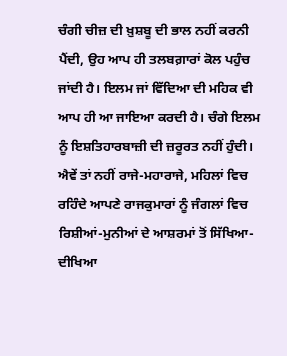ਚੰਗੀ ਚੀਜ਼ ਦੀ ਖ਼ੁਸ਼ਬੂ ਦੀ ਭਾਲ ਨਹੀਂ ਕਰਨੀ ਪੈਂਦੀ, ਉਹ ਆਪ ਹੀ ਤਲਬਗ਼ਾਰਾਂ ਕੋਲ ਪਹੁੰਚ ਜਾਂਦੀ ਹੈ। ਇਲਮ ਜਾਂ ਵਿੱਦਿਆ ਦੀ ਮਹਿਕ ਵੀ ਆਪ ਹੀ ਆ ਜਾਇਆ ਕਰਦੀ ਹੈ। ਚੰਗੇ ਇਲਮ ਨੂੰ ਇਸ਼ਤਿਹਾਰਬਾਜ਼ੀ ਦੀ ਜ਼ਰੂਰਤ ਨਹੀਂ ਹੁੰਦੀ। ਐਵੇਂ ਤਾਂ ਨਹੀਂ ਰਾਜੇ-ਮਹਾਰਾਜੇ, ਮਹਿਲਾਂ ਵਿਚ ਰਹਿੰਦੇ ਆਪਣੇ ਰਾਜਕੁਮਾਰਾਂ ਨੂੰ ਜੰਗਲਾਂ ਵਿਚ ਰਿਸ਼ੀਆਂ-ਮੁਨੀਆਂ ਦੇ ਆਸ਼ਰਮਾਂ ਤੋਂ ਸਿੱਖਿਆ-ਦੀਖਿਆ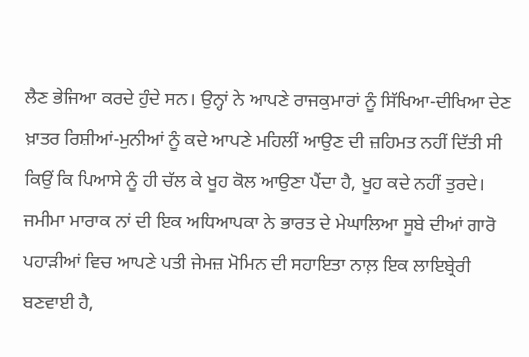ਲੈਣ ਭੇਜਿਆ ਕਰਦੇ ਹੁੰਦੇ ਸਨ। ਉਨ੍ਹਾਂ ਨੇ ਆਪਣੇ ਰਾਜਕੁਮਾਰਾਂ ਨੂੰ ਸਿੱਖਿਆ-ਦੀਖਿਆ ਦੇਣ ਖ਼ਾਤਰ ਰਿਸ਼ੀਆਂ-ਮੁਨੀਆਂ ਨੂੰ ਕਦੇ ਆਪਣੇ ਮਹਿਲੀਂ ਆਉਣ ਦੀ ਜ਼ਹਿਮਤ ਨਹੀਂ ਦਿੱਤੀ ਸੀ ਕਿਉਂ ਕਿ ਪਿਆਸੇ ਨੂੰ ਹੀ ਚੱਲ ਕੇ ਖੂਹ ਕੋਲ ਆਉਣਾ ਪੈਂਦਾ ਹੈ, ਖੂਹ ਕਦੇ ਨਹੀਂ ਤੁਰਦੇ।
ਜਮੀਮਾ ਮਾਰਾਕ ਨਾਂ ਦੀ ਇਕ ਅਧਿਆਪਕਾ ਨੇ ਭਾਰਤ ਦੇ ਮੇਘਾਲਿਆ ਸੂਬੇ ਦੀਆਂ ਗਾਰੋ ਪਹਾੜੀਆਂ ਵਿਚ ਆਪਣੇ ਪਤੀ ਜੇਮਜ਼ ਮੋਮਿਨ ਦੀ ਸਹਾਇਤਾ ਨਾਲ਼ ਇਕ ਲਾਇਬ੍ਰੇਰੀ ਬਣਵਾਈ ਹੈ,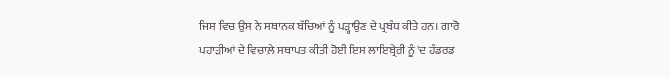ਜਿਸ ਵਿਚ ਉਸ ਨੇ ਸਥਾਨਕ ਬੱਚਿਆਂ ਨੂੰ ਪੜ੍ਹਾਉਣ ਦੇ ਪ੍ਰਬੰਧ ਕੀਤੇ ਹਨ। ਗਾਰੋ ਪਹਾੜੀਆਂ ਦੇ ਵਿਚਾਲ਼ੇ ਸਥਾਪਤ ਕੀਤੀ ਹੋਈ ਇਸ ਲਾਇਬ੍ਰੇਰੀ ਨੂੰ 'ਦ ਹੰਡਰਡ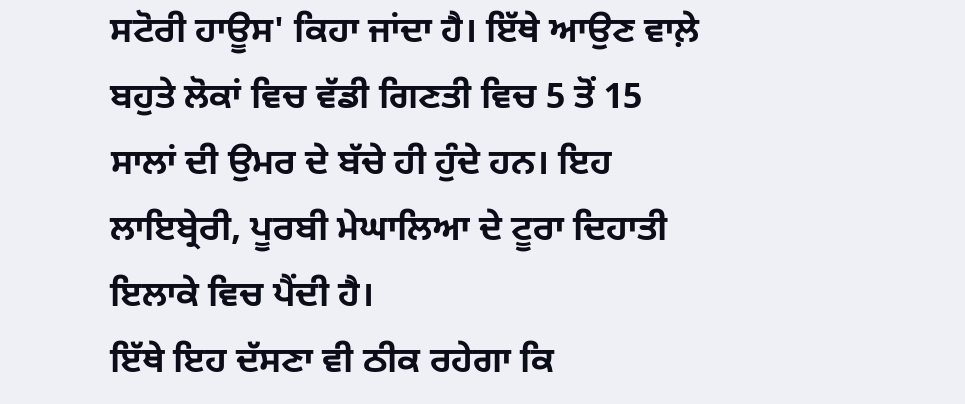ਸਟੋਰੀ ਹਾਊਸ' ਕਿਹਾ ਜਾਂਦਾ ਹੈ। ਇੱਥੇ ਆਉਣ ਵਾਲ਼ੇ ਬਹੁਤੇ ਲੋਕਾਂ ਵਿਚ ਵੱਡੀ ਗਿਣਤੀ ਵਿਚ 5 ਤੋਂ 15 ਸਾਲਾਂ ਦੀ ਉਮਰ ਦੇ ਬੱਚੇ ਹੀ ਹੁੰਦੇ ਹਨ। ਇਹ ਲਾਇਬ੍ਰੇਰੀ, ਪੂਰਬੀ ਮੇਘਾਲਿਆ ਦੇ ਟੂਰਾ ਦਿਹਾਤੀ ਇਲਾਕੇ ਵਿਚ ਪੈਂਦੀ ਹੈ।
ਇੱਥੇ ਇਹ ਦੱਸਣਾ ਵੀ ਠੀਕ ਰਹੇਗਾ ਕਿ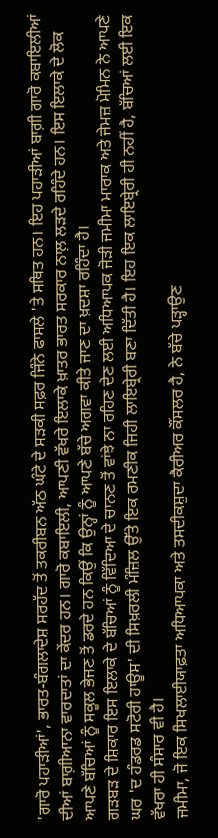'ਗਾਰੋ ਪਹਾੜੀਆਂ', ਭਾਰਤ-ਬੰਗਲਾਦੇਸ਼ ਸਰਹੱਦ ਤੋਂ ਤਕਰੀਬਨ ਅੱਠ ਘੰਟੇ ਦੇ ਸੜਕੀ ਸਫ਼ਰ ਜਿੰਨੇ ਫਾਸਲੇ 'ਤੇ ਸਥਿਤ ਹਨ। ਇਹ ਪਹਾੜੀਆਂ ਬਾਗ਼ੀ ਗਾਰੋ ਕਬਾਇਲੀਆਂ ਦੀਆਂ ਬਾਗ਼ੀਆਨਾ ਵਾਰਦਾਤਾਂ ਦਾ ਕੇਂਦਰ ਹਨ। ਗਾਰੋ ਕਬਾਇਲੀ, ਆਪਣੀ ਵੱਖਰੇ ਇਲਾਕੇ ਖ਼ਾਤਰ ਭਾਰਤ ਸਰਕਾਰ ਨਾਲ਼ ਲੜਦੇ ਰਹਿੰਦੇ ਹਨ। ਇਸ ਇਲਾਕੇ ਦੇ ਲੋਕ ਆਪਣੇ ਬੱਚਿਆਂ ਨੂੰ ਸਕੂਲ ਭੇਜਣ ਤੋਂ ਡਰਦੇ ਹਨ ਕਿਉਂ ਕਿ ਉਨ੍ਹਾਂ ਨੂੰ ਆਪਣੇ ਬੱਚੇ ਅਗਵਾ ਕੀਤੇ ਜਾਣ ਦਾ ਖ਼ਦਸ਼ਾ ਰਹਿੰਦਾ ਹੈ।
ਗੜਬੜ ਦੇ ਸ਼ਿਕਾਰ ਇਸ ਇਲਾਕੇ ਦੇ ਬੱਚਿਆਂ ਨੂੰ ਵਿੱਦਿਆ ਦੇ ਚਾਨਣ ਤੋਂ ਵਾਂਝੇ ਨਾ ਰਹਿਣ ਦੇਣ ਲਈ ਅਧਿਆਪਕ ਜੋੜੀ ਜਮੀਮਾ ਮਾਰਾਕ ਅਤੇ ਜੇਮਜ਼ ਮੋਮਿਨ ਨੇ ਆਪਣੇ ਘਰ 'ਦ ਹੰਡਰਡ ਸਟੋਰੀ ਹਾਊਸ' ਦੀ ਸਿਖ਼ਰਲੀ ਮੰਜ਼ਿਲ ਉੱਤੇ ਇਕ ਰਮਣੀਕ ਜਿਹੀ ਲਾਇਬ੍ਰੇਰੀ ਬਣਾ ਦਿੱਤੀ ਹੈ। ਇਹ ਇਕ ਲਾਇਬ੍ਰੇਰੀ ਹੀ ਨਹੀਂ ਹੈ, ਬੱਚਿਆਂ ਲਈ ਇਕ ਵੱਖਰਾ ਹੀ ਸੰਸਾਰ ਵੀ ਹੈ।
ਜਮੀਮਾ, ਜੋ ਇਕ ਸਿਖਲਾਈਯਾਫ਼ਤਾ ਅਧਿਆਪਕਾ ਅਤੇ ਤਸਦੀਕਸ਼ੁਦਾ ਕੈਰੀਅਰ ਕੌਂਸਲਰ ਹੈ, ਨੇ ਬੱਚੇ ਪੜ੍ਹਾਉਣ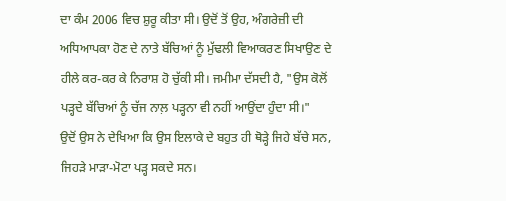ਦਾ ਕੰਮ 2006 ਵਿਚ ਸ਼ੁਰੂ ਕੀਤਾ ਸੀ। ਉਦੋਂ ਤੋਂ ਉਹ, ਅੰਗਰੇਜ਼ੀ ਦੀ ਅਧਿਆਪਕਾ ਹੋਣ ਦੇ ਨਾਤੇ ਬੱਚਿਆਂ ਨੂੰ ਮੁੱਢਲੀ ਵਿਆਕਰਣ ਸਿਖਾਉਣ ਦੇ ਹੀਲੇ ਕਰ-ਕਰ ਕੇ ਨਿਰਾਸ਼ ਹੋ ਚੁੱਕੀ ਸੀ। ਜਮੀਮਾ ਦੱਸਦੀ ਹੈ, "ਉਸ ਕੋਲੋਂ ਪੜ੍ਹਦੇ ਬੱਚਿਆਂ ਨੂੰ ਚੱਜ ਨਾਲ਼ ਪੜ੍ਹਨਾ ਵੀ ਨਹੀਂ ਆਉਂਦਾ ਹੁੰਦਾ ਸੀ।"
ਉਦੋਂ ਉਸ ਨੇ ਦੇਖਿਆ ਕਿ ਉਸ ਇਲਾਕੇ ਦੇ ਬਹੁਤ ਹੀ ਥੋੜ੍ਹੇ ਜਿਹੇ ਬੱਚੇ ਸਨ, ਜਿਹੜੇ ਮਾੜਾ-ਮੋਟਾ ਪੜ੍ਹ ਸਕਦੇ ਸਨ।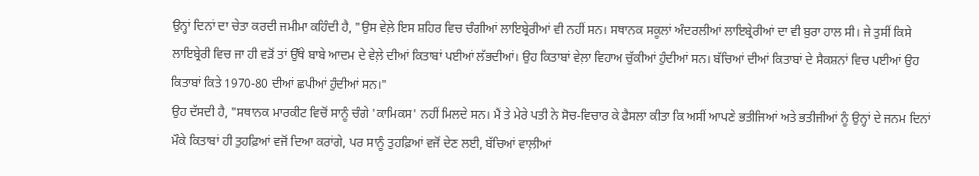ਉਨ੍ਹਾਂ ਦਿਨਾਂ ਦਾ ਚੇਤਾ ਕਰਦੀ ਜਮੀਮਾ ਕਹਿੰਦੀ ਹੈ, "ਉਸ ਵੇਲ਼ੇ ਇਸ ਸ਼ਹਿਰ ਵਿਚ ਚੰਗੀਆਂ ਲਾਇਬ੍ਰੇਰੀਆਂ ਵੀ ਨਹੀਂ ਸਨ। ਸਥਾਨਕ ਸਕੂਲਾਂ ਅੰਦਰਲੀਆਂ ਲਾਇਬ੍ਰੇਰੀਆਂ ਦਾ ਵੀ ਬੁਰਾ ਹਾਲ ਸੀ। ਜੇ ਤੁਸੀਂ ਕਿਸੇ ਲਾਇਬ੍ਰੇਰੀ ਵਿਚ ਜਾ ਹੀ ਵੜੋਂ ਤਾਂ ਉੱਥੇ ਬਾਬੇ ਆਦਮ ਦੇ ਵੇਲ਼ੇ ਦੀਆਂ ਕਿਤਾਬਾਂ ਪਈਆਂ ਲੱਭਦੀਆਂ। ਉਹ ਕਿਤਾਬਾਂ ਵੇਲ਼ਾ ਵਿਹਾਅ ਚੁੱਕੀਆਂ ਹੁੰਦੀਆਂ ਸਨ। ਬੱਚਿਆਂ ਦੀਆਂ ਕਿਤਾਬਾਂ ਦੇ ਸੈਕਸ਼ਨਾਂ ਵਿਚ ਪਈਆਂ ਉਹ ਕਿਤਾਬਾਂ ਕਿਤੇ 1970-80 ਦੀਆਂ ਛਪੀਆਂ ਹੁੰਦੀਆਂ ਸਨ।"
ਉਹ ਦੱਸਦੀ ਹੈ, "ਸਥਾਨਕ ਮਾਰਕੀਟ ਵਿਚੋਂ ਸਾਨੂੰ ਚੰਗੇ 'ਕਾਮਿਕਸ' ਨਹੀਂ ਮਿਲਦੇ ਸਨ। ਮੈਂ ਤੇ ਮੇਰੇ ਪਤੀ ਨੇ ਸੋਚ-ਵਿਚਾਰ ਕੇ ਫੈਸਲਾ ਕੀਤਾ ਕਿ ਅਸੀਂ ਆਪਣੇ ਭਤੀਜਿਆਂ ਅਤੇ ਭਤੀਜੀਆਂ ਨੂੰ ਉਨ੍ਹਾਂ ਦੇ ਜਨਮ ਦਿਨਾਂ ਮੌਕੇ ਕਿਤਾਬਾਂ ਹੀ ਤੁਹਫ਼ਿਆਂ ਵਜੋਂ ਦਿਆ ਕਰਾਂਗੇ, ਪਰ ਸਾਨੂੰ ਤੁਹਫ਼ਿਆਂ ਵਜੋਂ ਦੇਣ ਲਈ, ਬੱਚਿਆਂ ਵਾਲ਼ੀਆਂ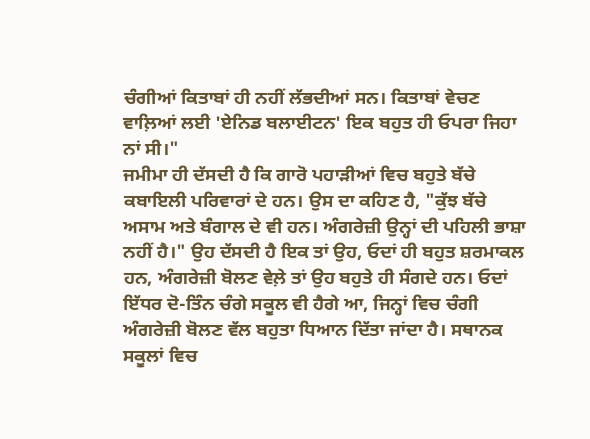ਚੰਗੀਆਂ ਕਿਤਾਬਾਂ ਹੀ ਨਹੀਂ ਲੱਭਦੀਆਂ ਸਨ। ਕਿਤਾਬਾਂ ਵੇਚਣ ਵਾਲ਼ਿਆਂ ਲਈ 'ਏਨਿਡ ਬਲਾਈਟਨ' ਇਕ ਬਹੁਤ ਹੀ ਓਪਰਾ ਜਿਹਾ ਨਾਂ ਸੀ।"
ਜਮੀਮਾ ਹੀ ਦੱਸਦੀ ਹੈ ਕਿ ਗਾਰੋ ਪਹਾੜੀਆਂ ਵਿਚ ਬਹੁਤੇ ਬੱਚੇ ਕਬਾਇਲੀ ਪਰਿਵਾਰਾਂ ਦੇ ਹਨ। ਉਸ ਦਾ ਕਹਿਣ ਹੈ, "ਕੁੱਝ ਬੱਚੇ ਅਸਾਮ ਅਤੇ ਬੰਗਾਲ ਦੇ ਵੀ ਹਨ। ਅੰਗਰੇਜ਼ੀ ਉਨ੍ਹਾਂ ਦੀ ਪਹਿਲੀ ਭਾਸ਼ਾ ਨਹੀਂ ਹੈ।" ਉਹ ਦੱਸਦੀ ਹੈ ਇਕ ਤਾਂ ਉਹ, ਓਦਾਂ ਹੀ ਬਹੁਤ ਸ਼ਰਮਾਕਲ ਹਨ, ਅੰਗਰੇਜ਼ੀ ਬੋਲਣ ਵੇਲ਼ੇ ਤਾਂ ਉਹ ਬਹੁਤੇ ਹੀ ਸੰਗਦੇ ਹਨ। ਓਦਾਂ ਇੱਧਰ ਦੋ-ਤਿੰਨ ਚੰਗੇ ਸਕੂਲ ਵੀ ਹੈਗੇ ਆ, ਜਿਨ੍ਹਾਂ ਵਿਚ ਚੰਗੀ ਅੰਗਰੇਜ਼ੀ ਬੋਲਣ ਵੱਲ ਬਹੁਤਾ ਧਿਆਨ ਦਿੱਤਾ ਜਾਂਦਾ ਹੈ। ਸਥਾਨਕ ਸਕੂਲਾਂ ਵਿਚ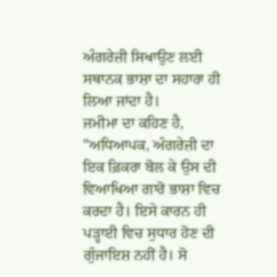ਅੰਗਰੇਜ਼ੀ ਸਿਖਾਉਣ ਲਈ ਸਥਾਨਕ ਭਾਸ਼ਾ ਦਾ ਸਹਾਰਾ ਹੀ ਲਿਆ ਜਾਂਦਾ ਹੈ।
ਜਮੀਮਾ ਦਾ ਕਹਿਣ ਹੈ, "ਅਧਿਆਪਕ, ਅੰਗਰੇਜ਼ੀ ਦਾ ਇਕ ਫ਼ਿਕਰਾ ਬੋਲ ਕੇ ਉਸ ਦੀ ਵਿਆਖਿਆ ਗਾਰੋ ਭਾਸ਼ਾ ਵਿਚ ਕਰਦਾ ਹੈ। ਇਸੇ ਕਾਰਨ ਹੀ ਪੜ੍ਹਾਈ ਵਿਚ ਸੁਧਾਰ ਹੋਣ ਦੀ ਗੁੰਜਾਇਸ਼ ਨਹੀਂ ਹੈ। ਸੋ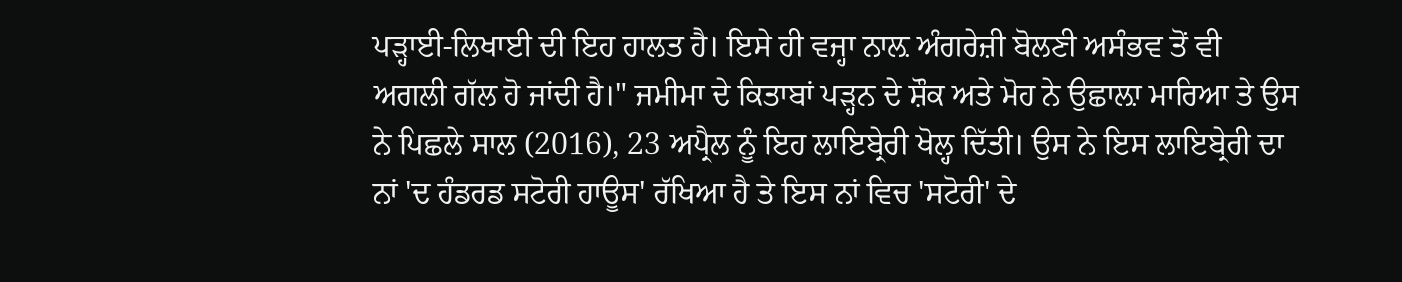ਪੜ੍ਹਾਈ-ਲਿਖਾਈ ਦੀ ਇਹ ਹਾਲਤ ਹੈ। ਇਸੇ ਹੀ ਵਜ੍ਹਾ ਨਾਲ਼ ਅੰਗਰੇਜ਼ੀ ਬੋਲਣੀ ਅਸੰਭਵ ਤੋਂ ਵੀ ਅਗਲੀ ਗੱਲ ਹੋ ਜਾਂਦੀ ਹੈ।" ਜਮੀਮਾ ਦੇ ਕਿਤਾਬਾਂ ਪੜ੍ਹਨ ਦੇ ਸ਼ੌਕ ਅਤੇ ਮੋਹ ਨੇ ਉਛਾਲ਼ਾ ਮਾਰਿਆ ਤੇ ਉਸ ਨੇ ਪਿਛਲੇ ਸਾਲ (2016), 23 ਅਪ੍ਰੈਲ ਨੂੰ ਇਹ ਲਾਇਬ੍ਰੇਰੀ ਖੋਲ੍ਹ ਦਿੱਤੀ। ਉਸ ਨੇ ਇਸ ਲਾਇਬ੍ਰੇਰੀ ਦਾ ਨਾਂ 'ਦ ਹੰਡਰਡ ਸਟੋਰੀ ਹਾਊਸ' ਰੱਖਿਆ ਹੈ ਤੇ ਇਸ ਨਾਂ ਵਿਚ 'ਸਟੋਰੀ' ਦੇ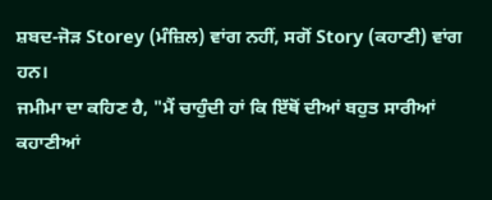ਸ਼ਬਦ-ਜੋੜ Storey (ਮੰਜ਼ਿਲ) ਵਾਂਗ ਨਹੀਂ, ਸਗੋਂ Story (ਕਹਾਣੀ) ਵਾਂਗ ਹਨ।
ਜਮੀਮਾ ਦਾ ਕਹਿਣ ਹੈ, "ਮੈਂ ਚਾਹੁੰਦੀ ਹਾਂ ਕਿ ਇੱਥੋਂ ਦੀਆਂ ਬਹੁਤ ਸਾਰੀਆਂ ਕਹਾਣੀਆਂ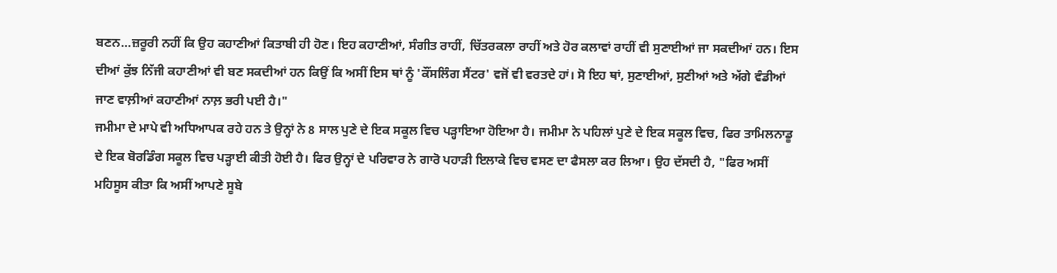ਬਣਨ…ਜ਼ਰੂਰੀ ਨਹੀਂ ਕਿ ਉਹ ਕਹਾਣੀਆਂ ਕਿਤਾਬੀ ਹੀ ਹੋਣ। ਇਹ ਕਹਾਣੀਆਂ, ਸੰਗੀਤ ਰਾਹੀਂ, ਚਿੱਤਰਕਲਾ ਰਾਹੀਂ ਅਤੇ ਹੋਰ ਕਲਾਵਾਂ ਰਾਹੀਂ ਵੀ ਸੁਣਾਈਆਂ ਜਾ ਸਕਦੀਆਂ ਹਨ। ਇਸ ਦੀਆਂ ਕੁੱਝ ਨਿੱਜੀ ਕਹਾਣੀਆਂ ਵੀ ਬਣ ਸਕਦੀਆਂ ਹਨ ਕਿਉਂ ਕਿ ਅਸੀਂ ਇਸ ਥਾਂ ਨੂੰ 'ਕੌਂਸਲਿੰਗ ਸੈਂਟਰ' ਵਜੋਂ ਵੀ ਵਰਤਦੇ ਹਾਂ। ਸੋ ਇਹ ਥਾਂ, ਸੁਣਾਈਆਂ, ਸੁਣੀਆਂ ਅਤੇ ਅੱਗੇ ਵੰਡੀਆਂ ਜਾਣ ਵਾਲ਼ੀਆਂ ਕਹਾਣੀਆਂ ਨਾਲ਼ ਭਰੀ ਪਈ ਹੈ।"
ਜਮੀਮਾ ਦੇ ਮਾਪੇ ਵੀ ਅਧਿਆਪਕ ਰਹੇ ਹਨ ਤੇ ਉਨ੍ਹਾਂ ਨੇ 8 ਸਾਲ ਪੁਣੇ ਦੇ ਇਕ ਸਕੂਲ ਵਿਚ ਪੜ੍ਹਾਇਆ ਹੋਇਆ ਹੈ। ਜਮੀਮਾ ਨੇ ਪਹਿਲਾਂ ਪੁਣੇ ਦੇ ਇਕ ਸਕੂਲ ਵਿਚ, ਫਿਰ ਤਾਮਿਲਨਾਡੂ ਦੇ ਇਕ ਬੋਰਡਿੰਗ ਸਕੂਲ ਵਿਚ ਪੜ੍ਹਾਈ ਕੀਤੀ ਹੋਈ ਹੈ। ਫਿਰ ਉਨ੍ਹਾਂ ਦੇ ਪਰਿਵਾਰ ਨੇ ਗਾਰੋ ਪਹਾੜੀ ਇਲਾਕੇ ਵਿਚ ਵਸਣ ਦਾ ਫੈਸਲਾ ਕਰ ਲਿਆ। ਉਹ ਦੱਸਦੀ ਹੈ, "ਫਿਰ ਅਸੀਂ ਮਹਿਸੂਸ ਕੀਤਾ ਕਿ ਅਸੀਂ ਆਪਣੇ ਸੂਬੇ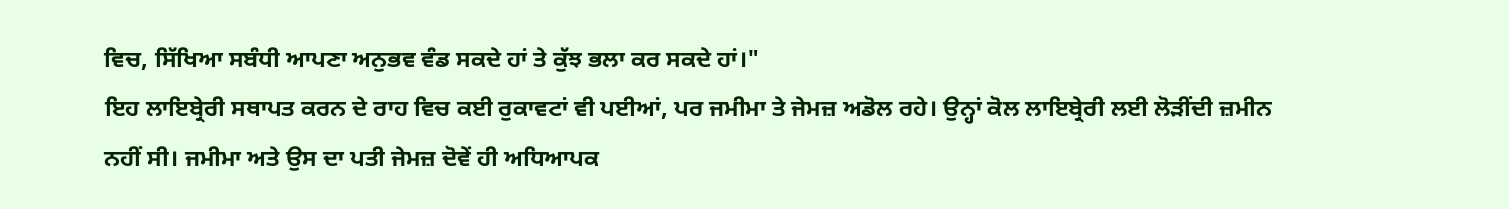ਵਿਚ, ਸਿੱਖਿਆ ਸਬੰਧੀ ਆਪਣਾ ਅਨੁਭਵ ਵੰਡ ਸਕਦੇ ਹਾਂ ਤੇ ਕੁੱਝ ਭਲਾ ਕਰ ਸਕਦੇ ਹਾਂ।"
ਇਹ ਲਾਇਬ੍ਰੇਰੀ ਸਥਾਪਤ ਕਰਨ ਦੇ ਰਾਹ ਵਿਚ ਕਈ ਰੁਕਾਵਟਾਂ ਵੀ ਪਈਆਂ, ਪਰ ਜਮੀਮਾ ਤੇ ਜੇਮਜ਼ ਅਡੋਲ ਰਹੇ। ਉਨ੍ਹਾਂ ਕੋਲ ਲਾਇਬ੍ਰੇਰੀ ਲਈ ਲੋੜੀਂਦੀ ਜ਼ਮੀਨ ਨਹੀਂ ਸੀ। ਜਮੀਮਾ ਅਤੇ ਉਸ ਦਾ ਪਤੀ ਜੇਮਜ਼ ਦੋਵੇਂ ਹੀ ਅਧਿਆਪਕ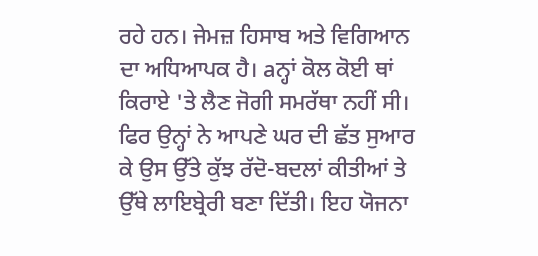ਰਹੇ ਹਨ। ਜੇਮਜ਼ ਹਿਸਾਬ ਅਤੇ ਵਿਗਿਆਨ ਦਾ ਅਧਿਆਪਕ ਹੈ। aਨ੍ਹਾਂ ਕੋਲ ਕੋਈ ਥਾਂ ਕਿਰਾਏ 'ਤੇ ਲੈਣ ਜੋਗੀ ਸਮਰੱਥਾ ਨਹੀਂ ਸੀ। ਫਿਰ ਉਨ੍ਹਾਂ ਨੇ ਆਪਣੇ ਘਰ ਦੀ ਛੱਤ ਸੁਆਰ ਕੇ ਉਸ ਉੱਤੇ ਕੁੱਝ ਰੱਦੋ-ਬਦਲਾਂ ਕੀਤੀਆਂ ਤੇ ਉੱਥੇ ਲਾਇਬ੍ਰੇਰੀ ਬਣਾ ਦਿੱਤੀ। ਇਹ ਯੋਜਨਾ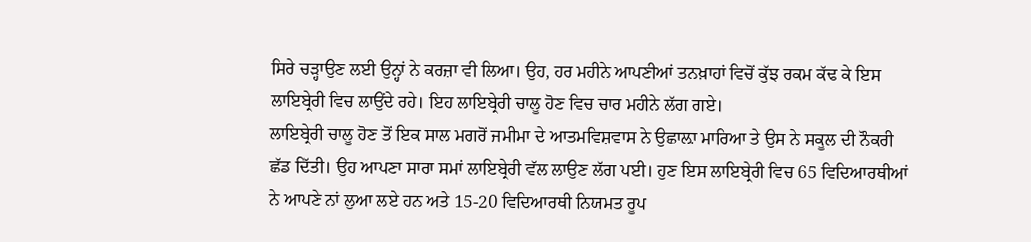ਸਿਰੇ ਚੜ੍ਹਾਉਣ ਲਈ ਉਨ੍ਹਾਂ ਨੇ ਕਰਜ਼ਾ ਵੀ ਲਿਆ। ਉਹ, ਹਰ ਮਹੀਨੇ ਆਪਣੀਆਂ ਤਨਖ਼ਾਹਾਂ ਵਿਚੋਂ ਕੁੱਝ ਰਕਮ ਕੱਢ ਕੇ ਇਸ ਲਾਇਬ੍ਰੇਰੀ ਵਿਚ ਲਾਉਂਦੇ ਰਹੇ। ਇਹ ਲਾਇਬ੍ਰੇਰੀ ਚਾਲੂ ਹੋਣ ਵਿਚ ਚਾਰ ਮਹੀਨੇ ਲੱਗ ਗਏ।
ਲਾਇਬ੍ਰੇਰੀ ਚਾਲੂ ਹੋਣ ਤੋਂ ਇਕ ਸਾਲ ਮਗਰੋਂ ਜਮੀਮਾ ਦੇ ਆਤਮਵਿਸ਼ਵਾਸ ਨੇ ਉਛਾਲ਼ਾ ਮਾਰਿਆ ਤੇ ਉਸ ਨੇ ਸਕੂਲ ਦੀ ਨੌਕਰੀ ਛੱਡ ਦਿੱਤੀ। ਉਹ ਆਪਣਾ ਸਾਰਾ ਸਮਾਂ ਲਾਇਬ੍ਰੇਰੀ ਵੱਲ ਲਾਉਣ ਲੱਗ ਪਈ। ਹੁਣ ਇਸ ਲਾਇਬ੍ਰੇਰੀ ਵਿਚ 65 ਵਿਦਿਆਰਥੀਆਂ ਨੇ ਆਪਣੇ ਨਾਂ ਲੁਆ ਲਏ ਹਨ ਅਤੇ 15-20 ਵਿਦਿਆਰਥੀ ਨਿਯਮਤ ਰੂਪ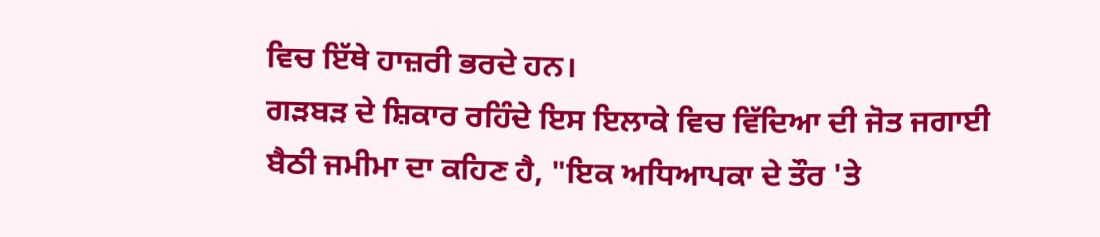ਵਿਚ ਇੱਥੇ ਹਾਜ਼ਰੀ ਭਰਦੇ ਹਨ।
ਗੜਬੜ ਦੇ ਸ਼ਿਕਾਰ ਰਹਿੰਦੇ ਇਸ ਇਲਾਕੇ ਵਿਚ ਵਿੱਦਿਆ ਦੀ ਜੋਤ ਜਗਾਈ ਬੈਠੀ ਜਮੀਮਾ ਦਾ ਕਹਿਣ ਹੈ, "ਇਕ ਅਧਿਆਪਕਾ ਦੇ ਤੌਰ 'ਤੇ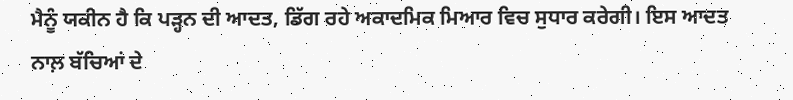ਮੈਨੂੰ ਯਕੀਨ ਹੈ ਕਿ ਪੜ੍ਹਨ ਦੀ ਆਦਤ, ਡਿੱਗ ਰਹੇ ਅਕਾਦਮਿਕ ਮਿਆਰ ਵਿਚ ਸੁਧਾਰ ਕਰੇਗੀ। ਇਸ ਆਦਤ ਨਾਲ਼ ਬੱਚਿਆਂ ਦੇ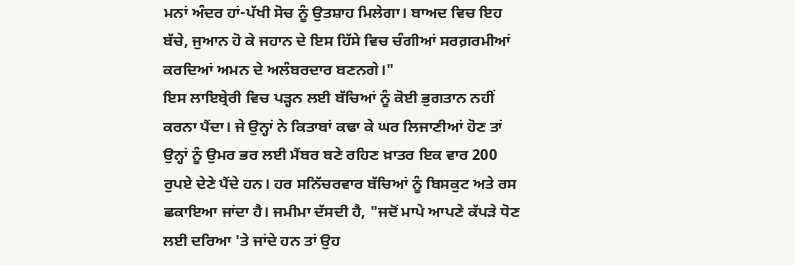ਮਨਾਂ ਅੰਦਰ ਹਾਂ-ਪੱਖੀ ਸੋਚ ਨੂੰ ਉਤਸ਼ਾਹ ਮਿਲੇਗਾ। ਬਾਅਦ ਵਿਚ ਇਹ ਬੱਚੇ, ਜੁਆਨ ਹੋ ਕੇ ਜਹਾਨ ਦੇ ਇਸ ਹਿੱਸੇ ਵਿਚ ਚੰਗੀਆਂ ਸਰਗ਼ਰਮੀਆਂ ਕਰਦਿਆਂ ਅਮਨ ਦੇ ਅਲੰਬਰਦਾਰ ਬਣਨਗੇ।"
ਇਸ ਲਾਇਬ੍ਰੇਰੀ ਵਿਚ ਪੜ੍ਹਨ ਲਈ ਬੱਚਿਆਂ ਨੂੰ ਕੋਈ ਭੁਗਤਾਨ ਨਹੀਂ ਕਰਨਾ ਪੈਂਦਾ। ਜੇ ਉਨ੍ਹਾਂ ਨੇ ਕਿਤਾਬਾਂ ਕਢਾ ਕੇ ਘਰ ਲਿਜਾਣੀਆਂ ਹੋਣ ਤਾਂ ਉਨ੍ਹਾਂ ਨੂੰ ਉਮਰ ਭਰ ਲਈ ਮੈਂਬਰ ਬਣੇ ਰਹਿਣ ਖ਼ਾਤਰ ਇਕ ਵਾਰ 200 ਰੁਪਏ ਦੇਣੇ ਪੈਂਦੇ ਹਨ। ਹਰ ਸਨਿੱਚਰਵਾਰ ਬੱਚਿਆਂ ਨੂੰ ਬਿਸਕੁਟ ਅਤੇ ਰਸ ਛਕਾਇਆ ਜਾਂਦਾ ਹੈ। ਜਮੀਮਾ ਦੱਸਦੀ ਹੈ, "ਜਦੋਂ ਮਾਪੇ ਆਪਣੇ ਕੱਪੜੇ ਧੋਣ ਲਈ ਦਰਿਆ 'ਤੇ ਜਾਂਦੇ ਹਨ ਤਾਂ ਉਹ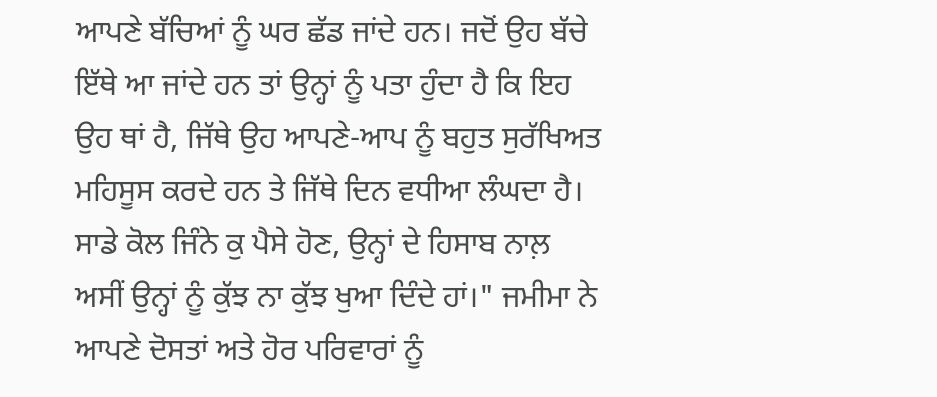ਆਪਣੇ ਬੱਚਿਆਂ ਨੂੰ ਘਰ ਛੱਡ ਜਾਂਦੇ ਹਨ। ਜਦੋਂ ਉਹ ਬੱਚੇ ਇੱਥੇ ਆ ਜਾਂਦੇ ਹਨ ਤਾਂ ਉਨ੍ਹਾਂ ਨੂੰ ਪਤਾ ਹੁੰਦਾ ਹੈ ਕਿ ਇਹ ਉਹ ਥਾਂ ਹੈ, ਜਿੱਥੇ ਉਹ ਆਪਣੇ-ਆਪ ਨੂੰ ਬਹੁਤ ਸੁਰੱਖਿਅਤ ਮਹਿਸੂਸ ਕਰਦੇ ਹਨ ਤੇ ਜਿੱਥੇ ਦਿਨ ਵਧੀਆ ਲੰਘਦਾ ਹੈ। ਸਾਡੇ ਕੋਲ ਜਿੰਨੇ ਕੁ ਪੈਸੇ ਹੋਣ, ਉਨ੍ਹਾਂ ਦੇ ਹਿਸਾਬ ਨਾਲ਼ ਅਸੀਂ ਉਨ੍ਹਾਂ ਨੂੰ ਕੁੱਝ ਨਾ ਕੁੱਝ ਖੁਆ ਦਿੰਦੇ ਹਾਂ।" ਜਮੀਮਾ ਨੇ ਆਪਣੇ ਦੋਸਤਾਂ ਅਤੇ ਹੋਰ ਪਰਿਵਾਰਾਂ ਨੂੰ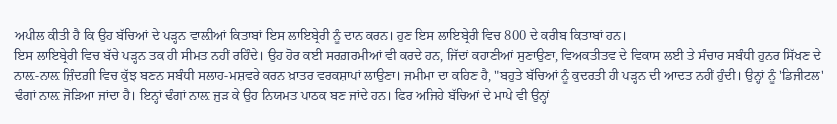ਅਪੀਲ ਕੀਤੀ ਹੈ ਕਿ ਉਹ ਬੱਚਿਆਂ ਦੇ ਪੜ੍ਹਨ ਵਾਲ਼ੀਆਂ ਕਿਤਾਬਾਂ ਇਸ ਲਾਇਬ੍ਰੇਰੀ ਨੂੰ ਦਾਨ ਕਰਨ। ਹੁਣ ਇਸ ਲਾਇਬ੍ਰੇਰੀ ਵਿਚ 800 ਦੇ ਕਰੀਬ ਕਿਤਾਬਾਂ ਹਨ।
ਇਸ ਲਾਇਬ੍ਰੇਰੀ ਵਿਚ ਬੱਚੇ ਪੜ੍ਹਨ ਤਕ ਹੀ ਸੀਮਤ ਨਹੀਂ ਰਹਿੰਦੇ। ਉਹ ਹੋਰ ਕਈ ਸਰਗ਼ਰਮੀਆਂ ਵੀ ਕਰਦੇ ਹਨ, ਜਿੱਦਾਂ ਕਹਾਣੀਆਂ ਸੁਣਾਉਣਾ, ਵਿਅਕਤੀਤਵ ਦੇ ਵਿਕਾਸ ਲਈ ਤੇ ਸੰਚਾਰ ਸਬੰਧੀ ਹੁਨਰ ਸਿੱਖਣ ਦੇ ਨਾਲ਼-ਨਾਲ਼ ਜ਼ਿੰਦਗ਼ੀ ਵਿਚ ਕੁੱਝ ਬਣਨ ਸਬੰਧੀ ਸਲਾਹ-ਮਸ਼ਵਰੇ ਕਰਨ ਖ਼ਾਤਰ ਵਰਕਸ਼ਾਪਾਂ ਲਾਉਣਾ। ਜਮੀਮਾ ਦਾ ਕਹਿਣ ਹੈ, "ਬਹੁਤੇ ਬੱਚਿਆਂ ਨੂੰ ਕੁਦਰਤੀ ਹੀ ਪੜ੍ਹਨ ਦੀ ਆਦਤ ਨਹੀਂ ਹੁੰਦੀ। ਉਨ੍ਹਾਂ ਨੂੰ 'ਡਿਜੀਟਲ' ਢੰਗਾਂ ਨਾਲ਼ ਜੋੜਿਆ ਜਾਂਦਾ ਹੈ। ਇਨ੍ਹਾਂ ਢੰਗਾਂ ਨਾਲ਼ ਜੁੜ ਕੇ ਉਹ ਨਿਯਮਤ ਪਾਠਕ ਬਣ ਜਾਂਦੇ ਹਨ। ਫਿਰ ਅਜਿਹੇ ਬੱਚਿਆਂ ਦੇ ਮਾਪੇ ਵੀ ਉਨ੍ਹਾਂ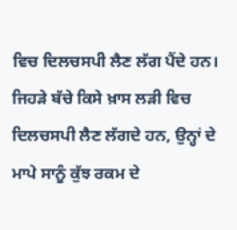ਵਿਚ ਦਿਲਚਸਪੀ ਲੈਣ ਲੱਗ ਪੈਂਦੇ ਹਨ। ਜਿਹੜੇ ਬੱਚੇ ਕਿਸੇ ਖ਼ਾਸ ਲੜੀ ਵਿਚ ਦਿਲਚਸਪੀ ਲੈਣ ਲੱਗਦੇ ਹਨ, ਉਨ੍ਹਾਂ ਦੇ ਮਾਪੇ ਸਾਨੂੰ ਕੁੱਝ ਰਕਮ ਦੇ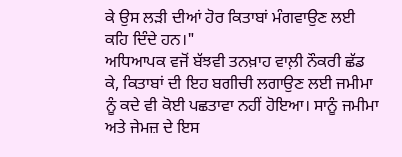ਕੇ ਉਸ ਲੜੀ ਦੀਆਂ ਹੋਰ ਕਿਤਾਬਾਂ ਮੰਗਵਾਉਣ ਲਈ ਕਹਿ ਦਿੰਦੇ ਹਨ।"
ਅਧਿਆਪਕ ਵਜੋਂ ਬੱਝਵੀ ਤਨਖ਼ਾਹ ਵਾਲ਼ੀ ਨੌਕਰੀ ਛੱਡ ਕੇ, ਕਿਤਾਬਾਂ ਦੀ ਇਹ ਬਗੀਚੀ ਲਗਾਉਣ ਲਈ ਜਮੀਮਾ ਨੂੰ ਕਦੇ ਵੀ ਕੋਈ ਪਛਤਾਵਾ ਨਹੀਂ ਹੋਇਆ। ਸਾਨੂੰ ਜਮੀਮਾ ਅਤੇ ਜੇਮਜ਼ ਦੇ ਇਸ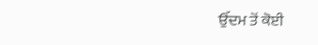ਉੱਦਮ ਤੋਂ ਕੋਈ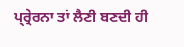ਪ੍ਰ੍ਰੇਰਨਾ ਤਾਂ ਲੈਣੀ ਬਣਦੀ ਹੀ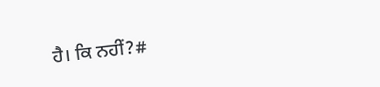ਹੈ। ਕਿ ਨਹੀਂ?#